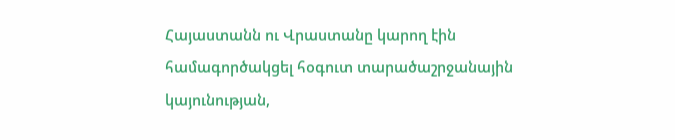Հայաստանն ու Վրաստանը կարող էին համագործակցել հօգուտ տարածաշրջանային կայունության,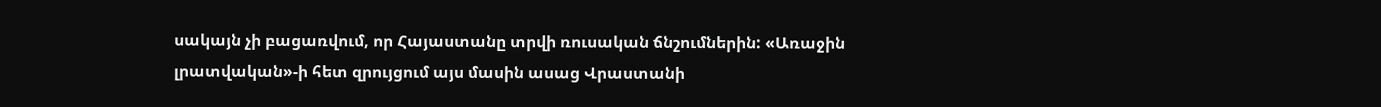սակայն չի բացառվում, որ Հայաստանը տրվի ռուսական ճնշումներին: «Առաջին լրատվական»-ի հետ զրույցում այս մասին ասաց Վրաստանի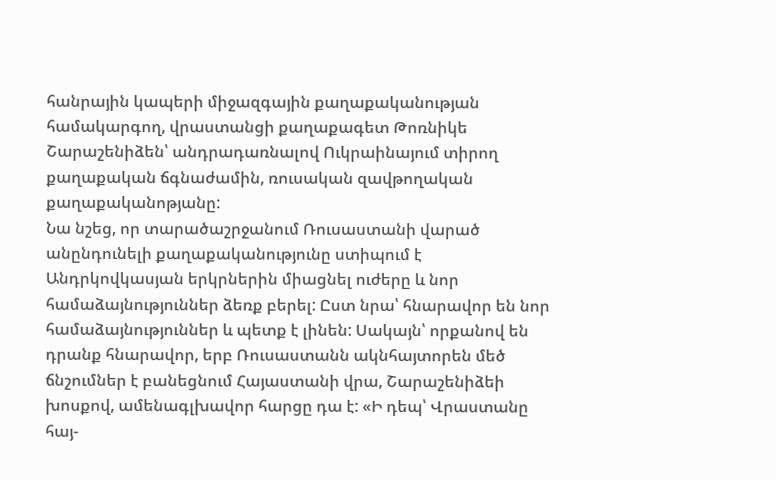հանրային կապերի միջազգային քաղաքականության համակարգող, վրաստանցի քաղաքագետ Թոռնիկե Շարաշենիձեն՝ անդրադառնալով Ուկրաինայում տիրող քաղաքական ճգնաժամին, ռուսական զավթողական քաղաքականոթյանը:
Նա նշեց, որ տարածաշրջանում Ռուսաստանի վարած անընդունելի քաղաքականությունը ստիպում է Անդրկովկասյան երկրներին միացնել ուժերը և նոր համաձայնություններ ձեռք բերել: Ըստ նրա՝ հնարավոր են նոր համաձայնություններ և պետք է լինեն: Սակայն՝ որքանով են դրանք հնարավոր, երբ Ռուսաստանն ակնհայտորեն մեծ ճնշումներ է բանեցնում Հայաստանի վրա, Շարաշենիձեի խոսքով, ամենագլխավոր հարցը դա է: «Ի դեպ՝ Վրաստանը հայ-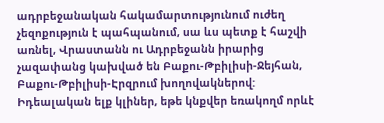ադրբեջանական հակամարտությունում ուժեղ չեզոքություն է պահպանում, սա ևս պետք է հաշվի առնել, Վրաստանն ու Ադրբեջանն իրարից չազափանց կախված են Բաքու-Թբիլիսի-Ջեյհան, Բաքու-Թբիլիսի-Էրզրում խողովակներով: Իդեալական ելք կլիներ, եթե կնքվեր եռակողմ որևէ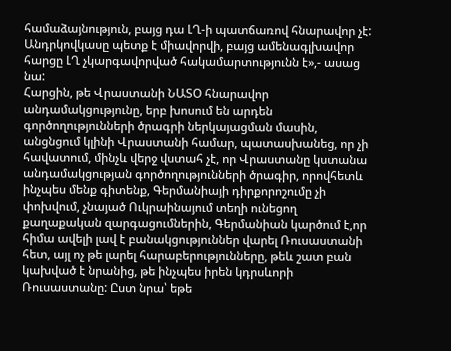համաձայնություն, բայց դա ԼՂ-ի պատճառով հնարավոր չէ: Անդրկովկասը պետք է միավորվի, բայց ամենագլխավոր հարցը ԼՂ չկարգավորված հակամարտությունն է»,- ասաց նա:
Հարցին, թե Վրաստանի ՆԱՏՕ հնարավոր անդամակցությունը, երբ խոսում են արդեն գործողությունների ծրագրի ներկայացման մասին, անցնցում կլինի Վրաստանի համար, պատասխանեց, որ չի հավատում, մինչև վերջ վստահ չէ, որ Վրաստանը կստանա անդամակցության գործողությունների ծրագիր, որովհետև ինչպես մենք գիտենք, Գերմանիայի դիրքորոշումը չի փոխվում, չնայած Ուկրաինայում տեղի ունեցող քաղաքական զարգացումներին, Գերմանիան կարծում է,որ հիմա ավելի լավ է բանակցություններ վարել Ռուսաստանի հետ, այլ ոչ թե լարել հարաբերությունները, թեև շատ բան կախված է նրանից, թե ինչպես իրեն կդրսևորի Ռուսաստանը: Ըստ նրա՝ եթե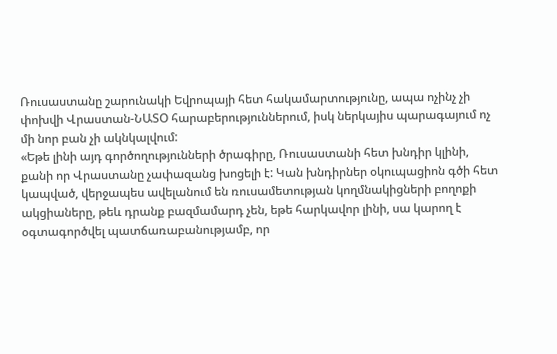Ռուսաստանը շարունակի Եվրոպայի հետ հակամարտությունը, ապա ոչինչ չի փոխվի Վրաստան-ՆԱՏՕ հարաբերություններում, իսկ ներկայիս պարագայում ոչ մի նոր բան չի ակնկալվում:
«Եթե լինի այդ գործողությունների ծրագիրը, Ռուսաստանի հետ խնդիր կլինի, քանի որ Վրաստանը չափազանց խոցելի է: Կան խնդիրներ օկուպացիոն գծի հետ կապված, վերջապես ավելանում են ռուսամետության կողմնակիցների բողոքի ակցիաները, թեև դրանք բազմամարդ չեն, եթե հարկավոր լինի, սա կարող է օգտագործվել պատճառաբանությամբ, որ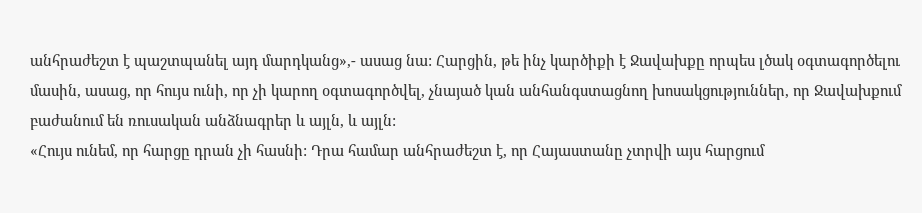անհրաժեշտ է պաշտպանել այդ մարդկանց»,- ասաց նա: Հարցին, թե ինչ կարծիքի է Ջավախքը որպես լծակ օգտագործելու մասին, ասաց, որ հույս ունի, որ չի կարող օգտագործվել, չնայած կան անհանգստացնող խոսակցություններ, որ Ջավախքում բաժանում են ռուսական անձնագրեր և այլն, և այլն:
«Հույս ունեմ, որ հարցը դրան չի հասնի: Դրա համար անհրաժեշտ է, որ Հայաստանը չտրվի այս հարցում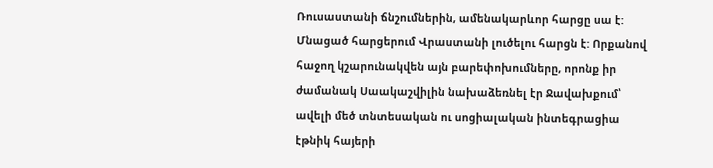Ռուսաստանի ճնշումներին, ամենակարևոր հարցը սա է: Մնացած հարցերում Վրաստանի լուծելու հարցն է: Որքանով հաջող կշարունակվեն այն բարեփոխումները, որոնք իր ժամանակ Սաակաշվիլին նախաձեռնել էր Ջավախքում՝ ավելի մեծ տնտեսական ու սոցիալական ինտեգրացիա էթնիկ հայերի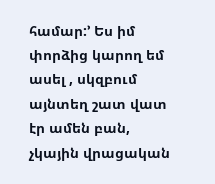համար:՚ Ես իմ փորձից կարող եմ ասել , սկզբում այնտեղ շատ վատ էր ամեն բան, չկային վրացական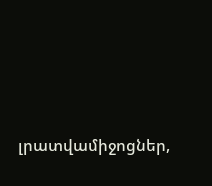լրատվամիջոցներ,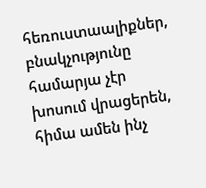հեռուստաալիքներ, բնակչությունը համարյա չէր խոսում վրացերեն, հիմա ամեն ինչ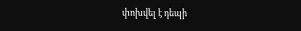փոխվել է դեպի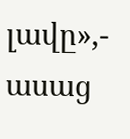լավը»,- ասաց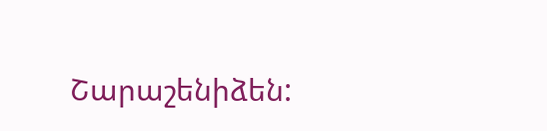Շարաշենիձեն: